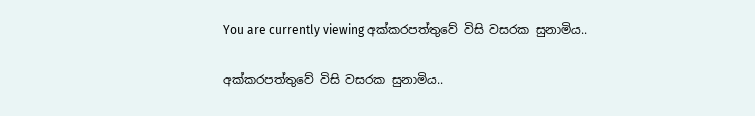You are currently viewing අක්කරපත්තුවේ විසි වසරක සුනාමිය..

අක්කරපත්තුවේ විසි වසරක සුනාමිය..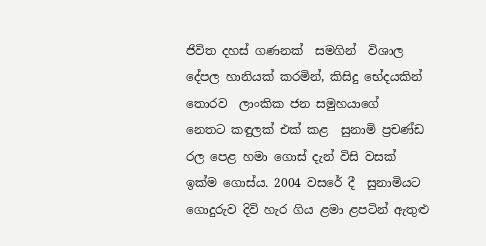ජිවිත දහස් ගණනක්  සමගින්  විශාල දේපල හානියක් කරමින්, කිසිදු භේදයකින් තොරව  ලාංකික ජන සමුහයාගේ  නෙතට කඳුලක් එක් කළ  සුනාමි ප්‍රචණ්ඩ රල පෙළ හමා ගොස් දැන් විසි වසක් ඉක්ම ගොස්ය. 2004 වසරේ දී  සුනාමියට ගොදුරුව දිවි හැර ගිය ළමා ළපටින් ඇතුළු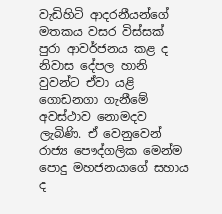වැඩිහිටි ආදරනීයන්ගේ මතකය වසර විස්සක් පුරා ආවර්ජනය කළ ද  නිවාස දේපල හානි වුවන්ට ඒවා යළි ගොඩනගා ගැනීමේ අවස්ථාව නොමදව ලැබිණි. ඒ වෙනුවෙන් රාජ්‍ය පෞද්ගලික මෙන්ම පොදු මහජනයාගේ සහාය ද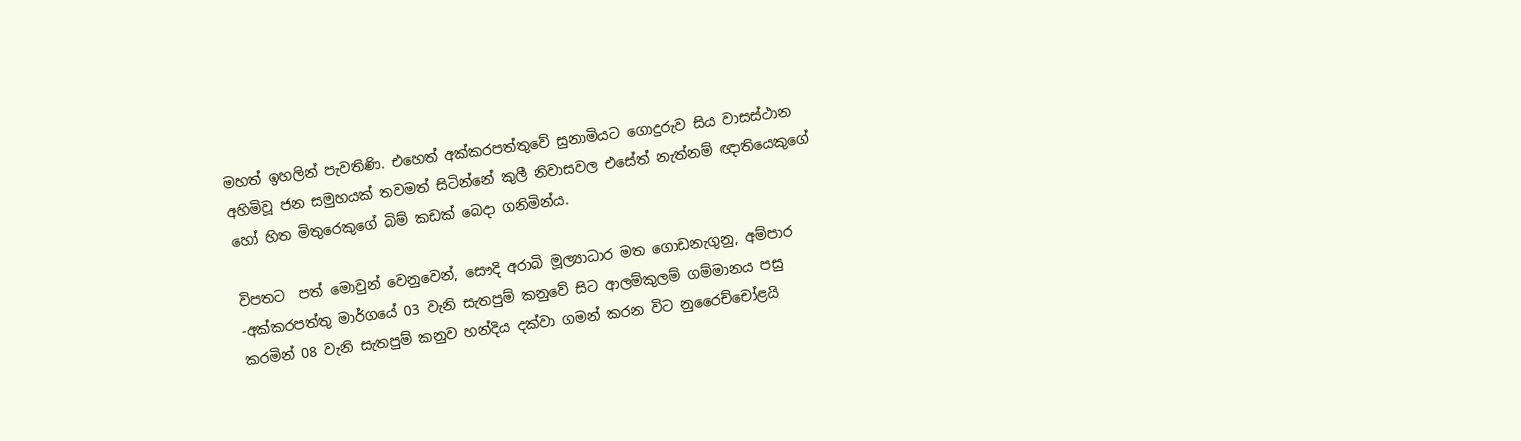මහත් ඉහලින් පැවතිණි. එහෙත් අක්කරපත්තුවේ සුනාමියට ගොදුරුව සිය වාසස්ථාන අහිමිවූ ජන සමුහයක් තවමත් සිටින්නේ කුලී නිවාසවල එසේත් නැත්නම් ඥාතියෙකුගේ හෝ හිත මිතුරෙකුගේ බිම් කඩක් බෙදා ගනිමින්ය.

විපතට  පත් මොවුන් වෙනුවෙන්, සෞදි අරාබි මූල්‍යාධාර මත ගොඩනැගුනු, අම්පාර -අක්කරපත්තු මාර්ගයේ 03 වැනි සැතපුම් කනුවේ සිට ආලම්කුලම් ගම්මානය පසු කරමින් 08 වැනි සැතපුම් කනුව හන්දිය දක්වා ගමන් කරන විට නුරෛච්චෝළයි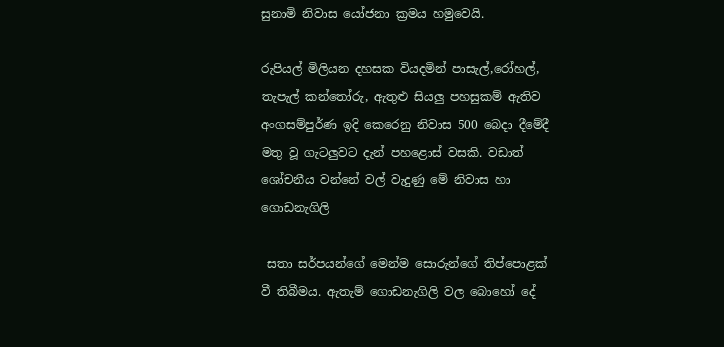සුනාමි නිවාස යෝජනා ක්‍රමය හමුවෙයි.

රුපියල් මිලියන දහසක වියදමින් පාසැල්,රෝහල්, තැපැල් කන්තෝරු, ඇතුළු සියලු පහසුකම් ඇතිව අංගසම්පුර්ණ ඉදි කෙරෙනු නිවාස 500 බෙදා දීමේදී මතු වූ ගැටලුවට දැන් පහළොස් වසකි. වඩාත් ශෝචනීය වන්නේ වල් වැදුණු මේ නිවාස හා ගොඩනැගිලි

 සතා සර්පයන්ගේ මෙන්ම සොරුන්ගේ තිප්පොළක් වී තිබීමය. ඇතැම් ගොඩනැගිලි වල බොහෝ දේ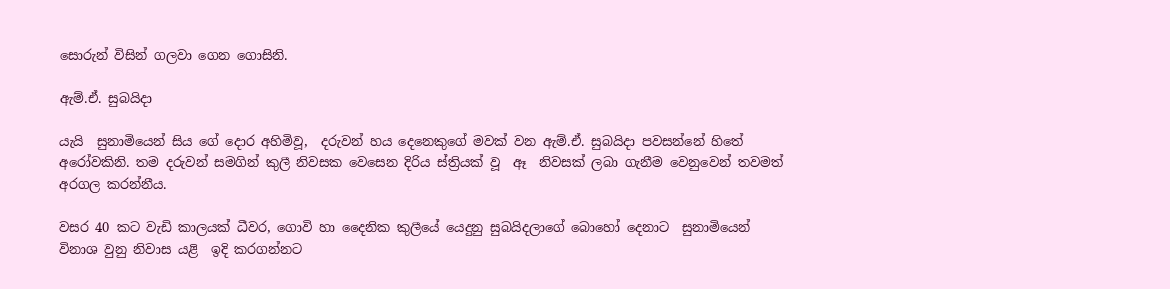සොරුන් විසින් ගලවා ගෙන ගොසිනි.

ඇම්.ඒ. සුබයිදා

යැයි  සුනාමියෙන් සිය ගේ දොර අහිමිවූ,  දරුවන් හය දෙනෙකුගේ මවක් වන ඇම්.ඒ. සුබයිදා පවසන්නේ හිතේ අරෝවකිනි. තම දරුවන් සමගින් කුලී නිවසක වෙසෙන දිරිය ස්ත්‍රියක් වූ  ඈ  නිවසක් ලබා ගැනීම වෙනුවෙන් තවමත් අරගල කරන්නීය.

වසර 40 කට වැඩි කාලයක් ධීවර, ගොවි හා දෛනික කුලීයේ යෙදුනු සුබයිදලාගේ බොහෝ දෙනාට  සුනාමියෙන් විනාශ වුනු නිවාස යළි  ඉදි කරගන්නට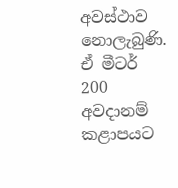අවස්ථාව නොලැබුණි. ඒ මීටර් 200 අවදානම් කළාපයට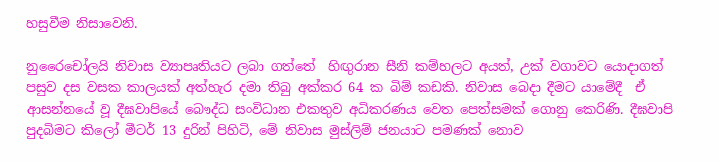හසුවීම නිසාවෙනි.

නුරෛචෝලයි නිවාස ව්‍යාපෘතියට ලබා ගත්තේ  හිඟුරාන සීනි කම්හලට අයත්, උක් වගාවට යොදාගත් පසුව දස වසක කාලයක් අත්හැර දමා තිබු අක්කර 64 ක බිම් කඩකි. නිවාස බෙදා දීමට යාමේදී  ඒ ආසන්නයේ වූ දීඝවාපියේ බෞද්ධ සංවිධාන එකතුව අධිකරණය වෙත පෙත්සමක් ගොනු කෙරිණි. දීඝවාපි පුදබිමට කිලෝ මීටර් 13 දුරින් පිහිටි, මේ නිවාස මුස්ලිම් ජනයාට පමණක් නොව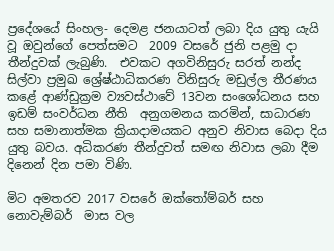ප්‍රදේශයේ සිංහල- දෙමළ ජනයාටත් ලබා දිය යුතු යැයි වූ ඔවුන්ගේ පෙත්සමට  2009 වසරේ ජුනි පළමු දා  තීන්දුවක් ලැබුණි.  එවකට අගවිනිසුරු සරත් නන්ද සිල්වා ප්‍රමුඛ ශ්‍රේෂ්ඨාධිකරණ විනිසුරු මඩුල්ල තීරණය කළේ ආණ්ඩුක්‍රම ව්‍යවස්ථාවේ 13වන සංශෝධනය සහ ඉඩම් සංවර්ධන නීති  අනුගමනය කරමින්, සාධාරණ සහ සමානාත්මක ක්‍රියාදාමයකට අනුව නිවාස බෙදා දිය යුතු බවය. අධිකරණ තීන්දුවත් සමඟ නිවාස ලබා දීම දිනෙන් දින පමා විණි.

මිට අමතරව 2017 වසරේ ඔක්තෝම්බර් සහ  නොවැම්බර්  මාස වල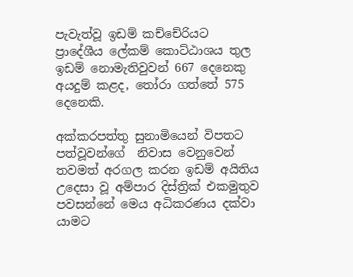පැවැත්වූ ඉඩම් කච්චේරියට  ප්‍රාදේශීය ලේකම් කොට්ඨාශය තුල  ඉඩම් නොමැතිවුවන් 667 දෙනෙකු අයදුම් කළද, තෝරා ගත්තේ 575 දෙනෙකි.

අක්කරපත්තු සුනාමියෙන් විපතට පත්වූවන්ගේ  නිවාස වෙනුවෙන් තවමත් අරගල කරන ඉඩම් අයිතිය උදෙසා වූ අම්පාර දිස්ත්‍රික් එකමුතුව පවසන්නේ මෙය අධිකරණය දක්වා යාමට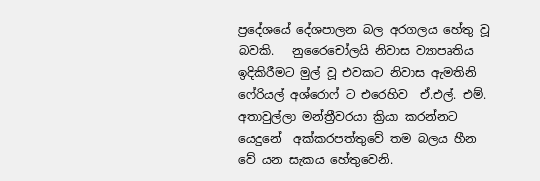ප්‍රදේශයේ දේශපාලන බල අරගලය හේතු වූ බවකි.   නුරෛචෝලයි නිවාස ව්‍යාපෘතිය ඉදිකිරීමට මුල් වූ එවකට නිවාස ඇමතිනි ෆේරියල් අශ්රොෆ් ට එරෙහිව  ඒ.එල්. එම්. අතාවුල්ලා මන්ත්‍රීවරයා ක්‍රියා කරන්නට යෙදුනේ  අක්කරපත්තුවේ තම බලය හීන වේ යන සැකය හේතුවෙනි.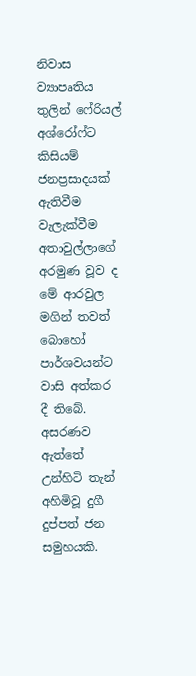නිවාස ව්‍යාපෘතිය තුලින් ෆේරියල් අශ්රෝෆ්ට කිසියම් ජනප්‍රසාදයක් ඇතිවීම වැලැක්වීම අතාවුල්ලාගේ අරමුණ වූව ද  මේ ආරවුල මගින් තවත්  බොහෝ පාර්ශවයන්ට  වාසි අත්කර  දී තිබේ.  අසරණව ඇත්තේ උන්හිටි තැන් අහිමිවූ දුගී දුප්පත් ජන සමුහයකි.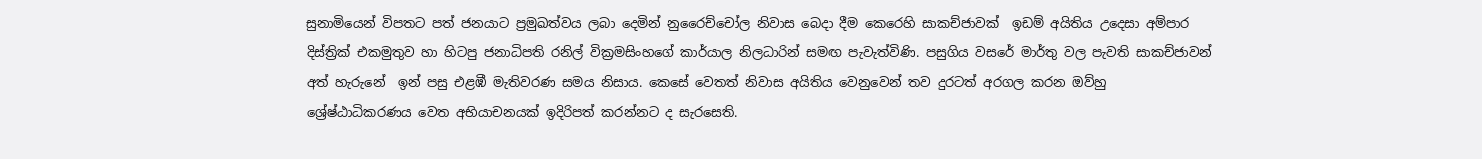සුනාමියෙන් විපතට පත් ජනයාට ප්‍රමුඛත්වය ලබා දෙමින් නුරෛච්චෝල නිවාස බෙදා දීම කෙරෙහි සාකච්ජාවක්  ඉඩම් අයිතිය උදෙසා අම්පාර දිස්ත්‍රික් එකමුතුව හා හිටපු ජනාධිපති රනිල් වික්‍රමසිංහගේ කාර්යාල නිලධාරින් සමඟ පැවැත්විණි. පසුගිය වසරේ මාර්තු වල පැවති සාකච්ජාවන් අත් හැරුනේ  ඉන් පසු එළඹී මැතිවරණ සමය නිසාය. කෙසේ වෙතත් නිවාස අයිතිය වෙනුවෙන් තව දුරටත් අරගල කරන ඔව්හු   ශ්‍රේෂ්ඨාධිකරණය වෙත අභියාචනයක් ඉදිරිපත් කරන්නට ද සැරසෙති.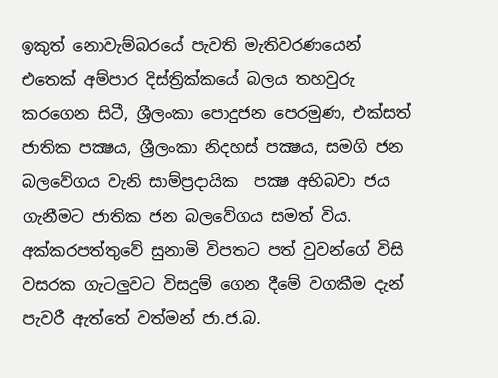ඉකුත් නොවැම්බරයේ පැවති මැතිවරණයෙන්  එතෙක් අම්පාර දිස්ත්‍රික්කයේ බලය තහවුරු කරගෙන සිටී, ශ්‍රීලංකා පොදුජන පෙරමුණ, එක්සත් ජාතික පක්‍ෂය, ශ්‍රීලංකා නිදහස් පක්‍ෂය, සමගි ජන බලවේගය වැනි සාම්ප්‍රදායික  පක්‍ෂ අභිබවා ජය ගැනීමට ජාතික ජන බලවේගය සමත් විය. අක්කරපත්තුවේ සුනාමි විපතට පත් වුවන්ගේ විසි වසරක ගැටලුවට විසදුම් ගෙන දීමේ වගකීම දැන් පැවරී ඇත්තේ වත්මන් ජා.ජ.බ.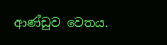ආණ්ඩුව වෙතය.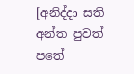[අනිද්දා සති අන්ත පුවත් පතේ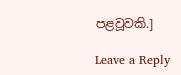පළවූවකි.]

Leave a Reply